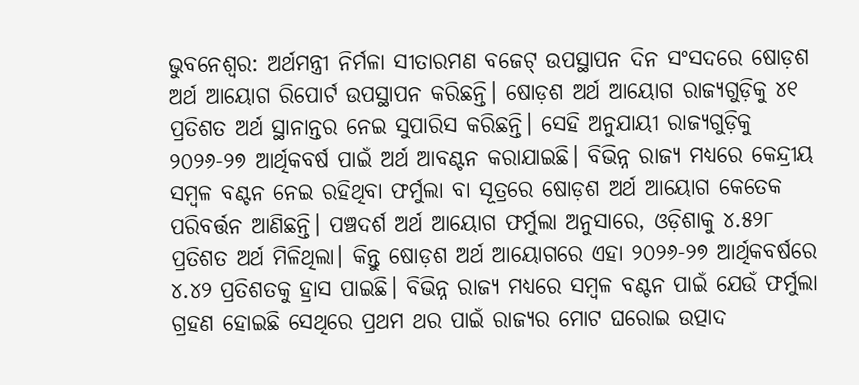ଭୁବନେଶ୍ବର: ଅର୍ଥମନ୍ତ୍ରୀ ନିର୍ମଳା ସୀତାରମଣ ବଜେଟ୍ ଉପସ୍ଥାପନ ଦିନ ସଂସଦରେ ଷୋଡ଼ଶ ଅର୍ଥ ଆୟୋଗ ରିପୋର୍ଟ ଉପସ୍ଥାପନ କରିଛନ୍ତି। ଷୋଡ଼ଶ ଅର୍ଥ ଆୟୋଗ ରାଜ୍ୟଗୁଡ଼ିକୁ ୪୧ ପ୍ରତିଶତ ଅର୍ଥ ସ୍ଥାନାନ୍ତର ନେଇ ସୁପାରିସ କରିଛନ୍ତି। ସେହି ଅନୁଯାୟୀ ରାଜ୍ୟଗୁଡ଼ିକୁ ୨୦୨୬-୨୭ ଆର୍ଥିକବର୍ଷ ପାଇଁ ଅର୍ଥ ଆବଣ୍ଟନ କରାଯାଇଛି। ବିଭିନ୍ନ ରାଜ୍ୟ ମଧ୍ୟରେ କେନ୍ଦ୍ରୀୟ ସମ୍ବଳ ବଣ୍ଟନ ନେଇ ରହିଥିବା ଫର୍ମୁଲା ବା ସୂତ୍ରରେ ଷୋଡ଼ଶ ଅର୍ଥ ଆୟୋଗ କେତେକ ପରିବର୍ତ୍ତନ ଆଣିଛନ୍ତି। ପଞ୍ଚଦର୍ଶ ଅର୍ଥ ଆୟୋଗ ଫର୍ମୁଲା ଅନୁସାରେ, ଓଡ଼ିଶାକୁ ୪.୫୨୮ ପ୍ରତିଶତ ଅର୍ଥ ମିଳିଥିଲା। କିନ୍ତୁ ଷୋଡ଼ଶ ଅର୍ଥ ଆୟୋଗରେ ଏହା ୨୦୨୬-୨୭ ଆର୍ଥିକବର୍ଷରେ ୪.୪୨ ପ୍ରତିଶତକୁ ହ୍ରାସ ପାଇଛି। ବିଭିନ୍ନ ରାଜ୍ୟ ମଧ୍ୟରେ ସମ୍ବଳ ବଣ୍ଟନ ପାଇଁ ଯେଉଁ ଫର୍ମୁଲା ଗ୍ରହଣ ହୋଇଛି ସେଥିରେ ପ୍ରଥମ ଥର ପାଇଁ ରାଜ୍ୟର ମୋଟ ଘରୋଇ ଉତ୍ପାଦ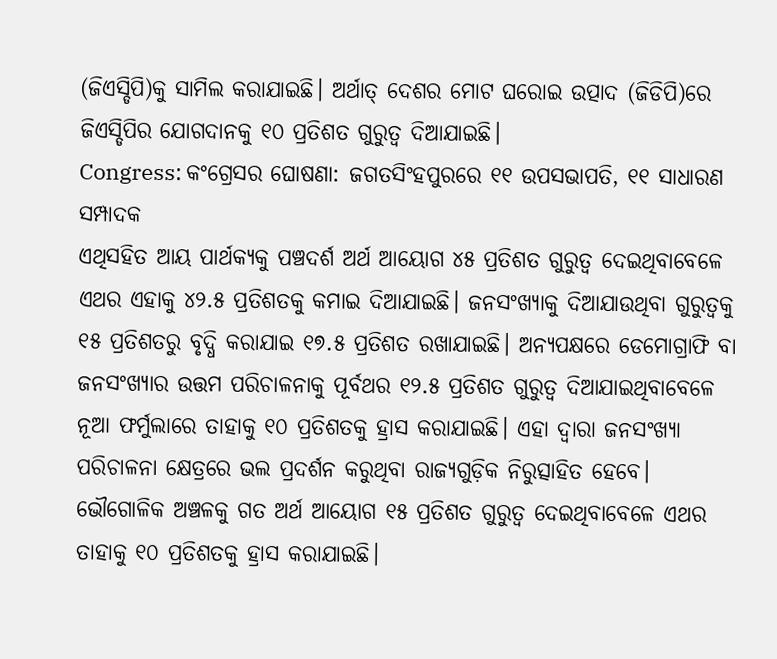(ଜିଏସ୍ଡିପି)କୁ ସାମିଲ କରାଯାଇଛି। ଅର୍ଥାତ୍ ଦେଶର ମୋଟ ଘରୋଇ ଉତ୍ପାଦ (ଜିଡିପି)ରେ ଜିଏସ୍ଡିପିର ଯୋଗଦାନକୁ ୧୦ ପ୍ରତିଶତ ଗୁରୁତ୍ବ ଦିଆଯାଇଛି।
Congress: କଂଗ୍ରେସର ଘୋଷଣା: ଜଗତସିଂହପୁରରେ ୧୧ ଉପସଭାପତି, ୧୧ ସାଧାରଣ ସମ୍ପାଦକ
ଏଥିସହିତ ଆୟ ପାର୍ଥକ୍ୟକୁ ପଞ୍ଚଦର୍ଶ ଅର୍ଥ ଆୟୋଗ ୪୫ ପ୍ରତିଶତ ଗୁରୁତ୍ବ ଦେଇଥିବାବେଳେ ଏଥର ଏହାକୁ ୪୨.୫ ପ୍ରତିଶତକୁ କମାଇ ଦିଆଯାଇଛି। ଜନସଂଖ୍ୟାକୁ ଦିଆଯାଉଥିବା ଗୁରୁତ୍ବକୁ ୧୫ ପ୍ରତିଶତରୁ ବୃଦ୍ଧି କରାଯାଇ ୧୭.୫ ପ୍ରତିଶତ ରଖାଯାଇଛି। ଅନ୍ୟପକ୍ଷରେ ଡେମୋଗ୍ରାଫି ବା ଜନସଂଖ୍ୟାର ଉତ୍ତମ ପରିଚାଳନାକୁ ପୂର୍ବଥର ୧୨.୫ ପ୍ରତିଶତ ଗୁରୁତ୍ବ ଦିଆଯାଇଥିବାବେଳେ ନୂଆ ଫର୍ମୁଲାରେ ତାହାକୁ ୧୦ ପ୍ରତିଶତକୁ ହ୍ରାସ କରାଯାଇଛି। ଏହା ଦ୍ବାରା ଜନସଂଖ୍ୟା ପରିଚାଳନା କ୍ଷେତ୍ରରେ ଭଲ ପ୍ରଦର୍ଶନ କରୁଥିବା ରାଜ୍ୟଗୁଡ଼ିକ ନିରୁତ୍ସାହିତ ହେବେ। ଭୌଗୋଳିକ ଅଞ୍ଚଳକୁ ଗତ ଅର୍ଥ ଆୟୋଗ ୧୫ ପ୍ରତିଶତ ଗୁରୁତ୍ବ ଦେଇଥିବାବେଳେ ଏଥର ତାହାକୁ ୧୦ ପ୍ରତିଶତକୁ ହ୍ରାସ କରାଯାଇଛି।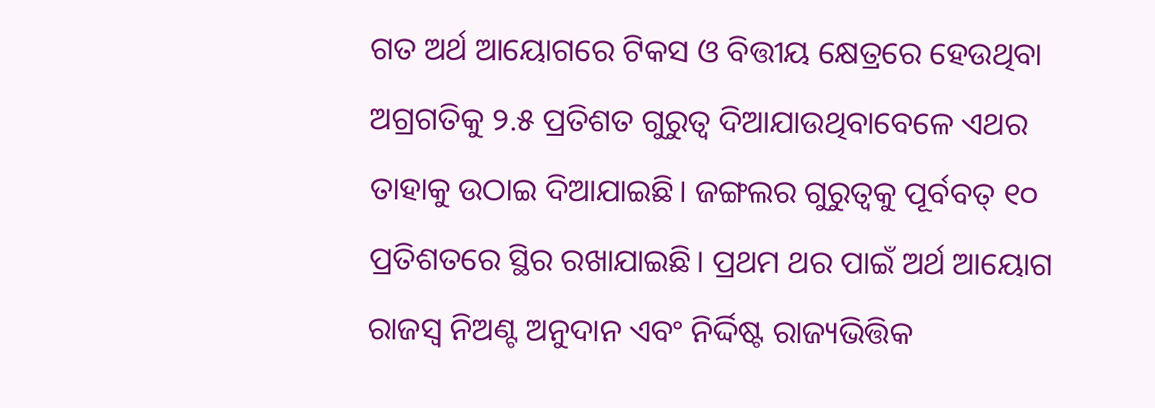ଗତ ଅର୍ଥ ଆୟୋଗରେ ଟିକସ ଓ ବିତ୍ତୀୟ କ୍ଷେତ୍ରରେ ହେଉଥିବା ଅଗ୍ରଗତିକୁ ୨.୫ ପ୍ରତିଶତ ଗୁରୁତ୍ବ ଦିଆଯାଉଥିବାବେଳେ ଏଥର ତାହାକୁ ଉଠାଇ ଦିଆଯାଇଛି। ଜଙ୍ଗଲର ଗୁରୁତ୍ବକୁ ପୂର୍ବବତ୍ ୧୦ ପ୍ରତିଶତରେ ସ୍ଥିର ରଖାଯାଇଛି। ପ୍ରଥମ ଥର ପାଇଁ ଅର୍ଥ ଆୟୋଗ ରାଜସ୍ବ ନିଅଣ୍ଟ ଅନୁଦାନ ଏବଂ ନିର୍ଦ୍ଦିଷ୍ଟ ରାଜ୍ୟଭିତ୍ତିକ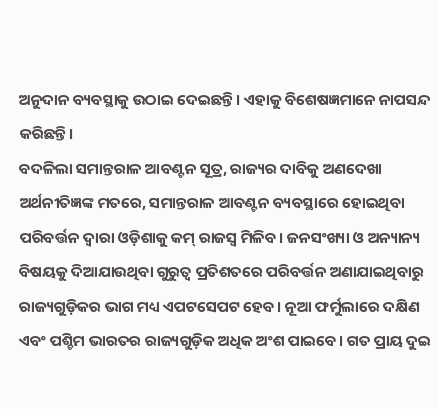ଅନୁଦାନ ବ୍ୟବସ୍ଥାକୁ ଉଠାଇ ଦେଇଛନ୍ତି। ଏହାକୁ ବିଶେଷଜ୍ଞମାନେ ନାପସନ୍ଦ କରିଛନ୍ତି।
ବଦଳିଲା ସମାନ୍ତରାଳ ଆବଣ୍ଟନ ସୂତ୍ର, ରାଜ୍ୟର ଦାବିକୁ ଅଣଦେଖା
ଅର୍ଥନୀତିଜ୍ଞଙ୍କ ମତରେ, ସମାନ୍ତରାଳ ଆବଣ୍ଟନ ବ୍ୟବସ୍ଥାରେ ହୋଇଥିବା ପରିବର୍ତ୍ତନ ଦ୍ବାରା ଓଡ଼ିଶାକୁ କମ୍ ରାଜସ୍ବ ମିଳିବ। ଜନସଂଖ୍ୟା ଓ ଅନ୍ୟାନ୍ୟ ବିଷୟକୁ ଦିଆଯାଉଥିବା ଗୁରୁତ୍ବ ପ୍ରତିଶତରେ ପରିବର୍ତ୍ତନ ଅଣାଯାଇଥିବାରୁ ରାଜ୍ୟଗୁଡ଼ିକର ଭାଗ ମଧ୍ୟ ଏପଟସେପଟ ହେବ। ନୂଆ ଫର୍ମୁଲାରେ ଦକ୍ଷିଣ ଏବଂ ପଶ୍ଚିମ ଭାରତର ରାଜ୍ୟଗୁଡ଼ିକ ଅଧିକ ଅଂଶ ପାଇବେ। ଗତ ପ୍ରାୟ ଦୁଇ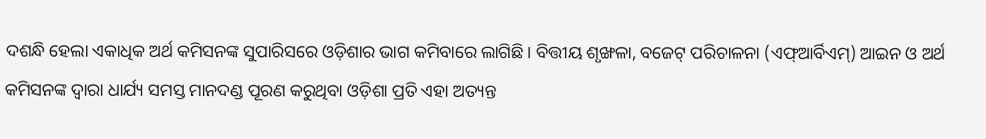ଦଶନ୍ଧି ହେଲା ଏକାଧିକ ଅର୍ଥ କମିସନଙ୍କ ସୁପାରିସରେ ଓଡ଼ିଶାର ଭାଗ କମିବାରେ ଲାଗିଛି। ବିତ୍ତୀୟ ଶୃଙ୍ଖଳା, ବଜେଟ୍ ପରିଚାଳନା (ଏଫ୍ଆର୍ବିଏମ୍) ଆଇନ ଓ ଅର୍ଥ କମିସନଙ୍କ ଦ୍ବାରା ଧାର୍ଯ୍ୟ ସମସ୍ତ ମାନଦଣ୍ଡ ପୂରଣ କରୁଥିବା ଓଡ଼ିଶା ପ୍ରତି ଏହା ଅତ୍ୟନ୍ତ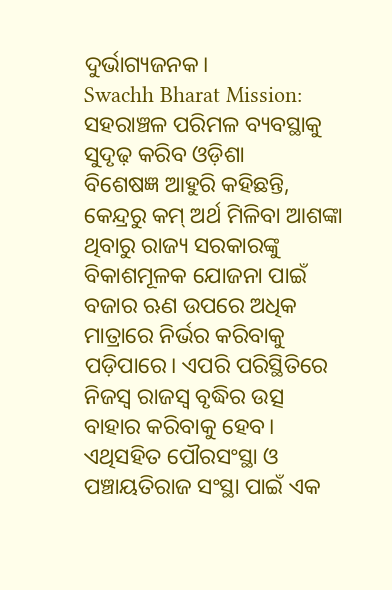ଦୁର୍ଭାଗ୍ୟଜନକ।
Swachh Bharat Mission: ସହରାଞ୍ଚଳ ପରିମଳ ବ୍ୟବସ୍ଥାକୁ ସୁଦୃଢ଼ କରିବ ଓଡ଼ିଶା
ବିଶେଷଜ୍ଞ ଆହୁରି କହିଛନ୍ତି, କେନ୍ଦ୍ରରୁ କମ୍ ଅର୍ଥ ମିଳିବା ଆଶଙ୍କା ଥିବାରୁ ରାଜ୍ୟ ସରକାରଙ୍କୁ ବିକାଶମୂଳକ ଯୋଜନା ପାଇଁ ବଜାର ଋଣ ଉପରେ ଅଧିକ ମାତ୍ରାରେ ନିର୍ଭର କରିବାକୁ ପଡ଼ିପାରେ। ଏପରି ପରିସ୍ଥିତିରେ ନିଜସ୍ବ ରାଜସ୍ବ ବୃଦ୍ଧିର ଉତ୍ସ ବାହାର କରିବାକୁ ହେବ। ଏଥିସହିତ ପୌରସଂସ୍ଥା ଓ ପଞ୍ଚାୟତିରାଜ ସଂସ୍ଥା ପାଇଁ ଏକ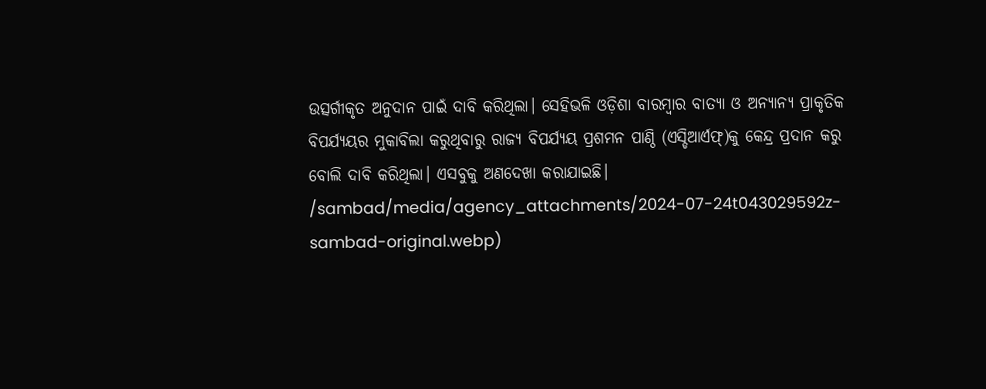ଉତ୍ସର୍ଗୀକୃତ ଅନୁଦାନ ପାଇଁ ଦାବି କରିଥିଲା। ସେହିଭଳି ଓଡ଼ିଶା ବାରମ୍ବାର ବାତ୍ୟା ଓ ଅନ୍ୟାନ୍ୟ ପ୍ରାକୃତିକ ବିପର୍ଯ୍ୟୟର ମୁକାବିଲା କରୁଥିବାରୁ ରାଜ୍ୟ ବିପର୍ଯ୍ୟୟ ପ୍ରଶମନ ପାଣ୍ଠି (ଏସ୍ଡିଆର୍ଏଫ୍)କୁ କେନ୍ଦ୍ର ପ୍ରଦାନ କରୁ ବୋଲି ଦାବି କରିଥିଲା। ଏସବୁକୁ ଅଣଦେଖା କରାଯାଇଛି।
/sambad/media/agency_attachments/2024-07-24t043029592z-sambad-original.webp)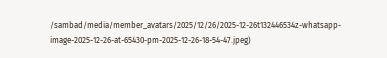/sambad/media/member_avatars/2025/12/26/2025-12-26t132446534z-whatsapp-image-2025-12-26-at-65430-pm-2025-12-26-18-54-47.jpeg)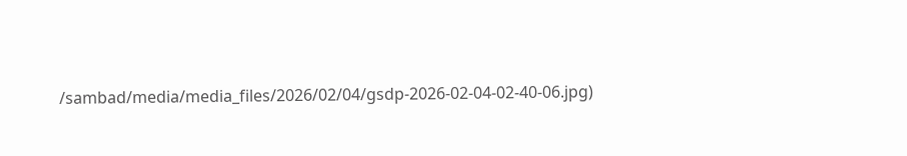/sambad/media/media_files/2026/02/04/gsdp-2026-02-04-02-40-06.jpg)